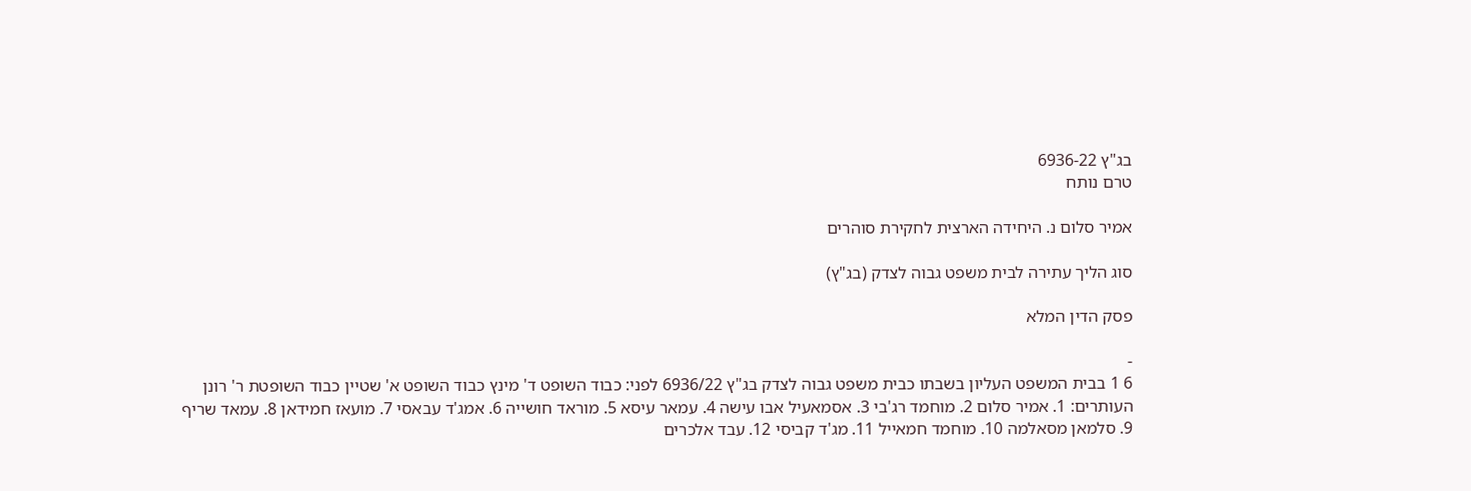בג"ץ 6936-22
טרם נותח

אמיר סלום נ. היחידה הארצית לחקירת סוהרים

סוג הליך עתירה לבית משפט גבוה לצדק (בג"ץ)

פסק הדין המלא

-
6 1 בבית המשפט העליון בשבתו כבית משפט גבוה לצדק בג"ץ 6936/22 לפני: כבוד השופט ד' מינץ כבוד השופט א' שטיין כבוד השופטת ר' רונן העותרים: 1. אמיר סלום 2. מוחמד רג'בי 3. אסמאעיל אבו עישה 4. עמאר עיסא 5. מוראד חושייה 6. אמג'ד עבאסי 7. מועאז חמידאן 8. עמאד שריף 9. סלמאן מסאלמה 10. מוחמד חמאייל 11. מג'ד קביסי 12. עבד אלכרים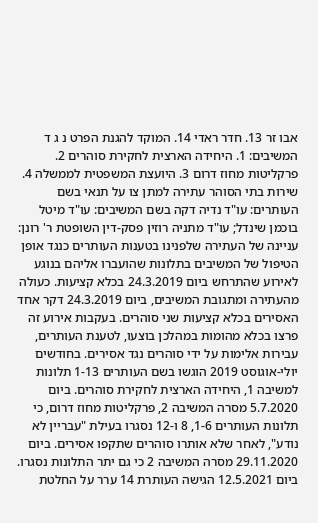אבו זר 13. חדר ראדי 14. המוקד להגנת הפרט נ ג ד המשיבים: 1. היחידה הארצית לחקירת סוהרים 2. פרקליטות מחוז דרום 3. היועצת המשפטית לממשלה 4. שירות בתי הסוהר עתירה למתן צו על תנאי בשם העותרים: עו"ד נדיה דקה בשם המשיבים: עו"ד מיטל בוכמן שינדל; עו"ד מתניה רוזין פסק-דין השופטת ר' רונן: עניינה של העתירה שלפנינו בטענות העותרים כנגד אופן הטיפול של המשיבים בתלונות שהועברו אליהם בנוגע לאירוע שהתרחש ביום 24.3.2019 בכלא קציעות. כעולה מהעתירה ומתגובת המשיבים, ביום 24.3.2019 דקר אחד האסירים בכלא קציעות שני סוהרים. בעקבות אירוע זה פרצו בכלא מהומות במהלכן בוצעו, לטענת העותרים, עבירות אלימות על ידי סוהרים נגד אסירים. בחודשים יולי-אוגוסט 2019 הוגשו בשם העותרים 1-13 תלונות למשיבה 1, היחידה הארצית לחקירת סוהרים. ביום 5.7.2020 מסרה המשיבה 2, פרקליטות מחוז דרום, כי תלונות העותרים 1-6, 8 ו-12 נסגרו בעילת "עבריין לא נודע", לאחר שלא אותרו סוהרים שתקפו אסירים. ביום 29.11.2020 מסרה המשיבה 2 כי גם יתר התלונות נסגרו. ביום 12.5.2021 הגישה העותרת 14 ערר על החלטת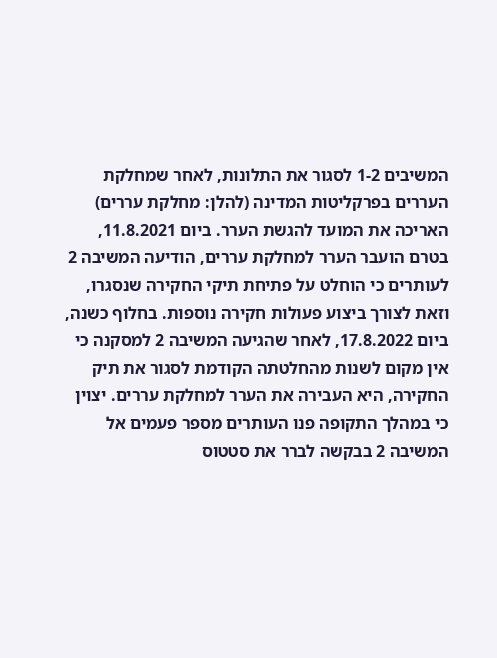המשיבים 1-2 לסגור את התלונות, לאחר שמחלקת העררים בפרקליטות המדינה (להלן: מחלקת עררים) האריכה את המועד להגשת הערר. ביום 11.8.2021, בטרם הועבר הערר למחלקת עררים, הודיעה המשיבה 2 לעותרים כי הוחלט על פתיחת תיקי החקירה שנסגרו, וזאת לצורך ביצוע פעולות חקירה נוספות. בחלוף כשנה, ביום 17.8.2022, לאחר שהגיעה המשיבה 2 למסקנה כי אין מקום לשנות מהחלטתה הקודמת לסגור את תיק החקירה, היא העבירה את הערר למחלקת עררים. יצוין כי במהלך התקופה פנו העותרים מספר פעמים אל המשיבה 2 בבקשה לברר את סטטוס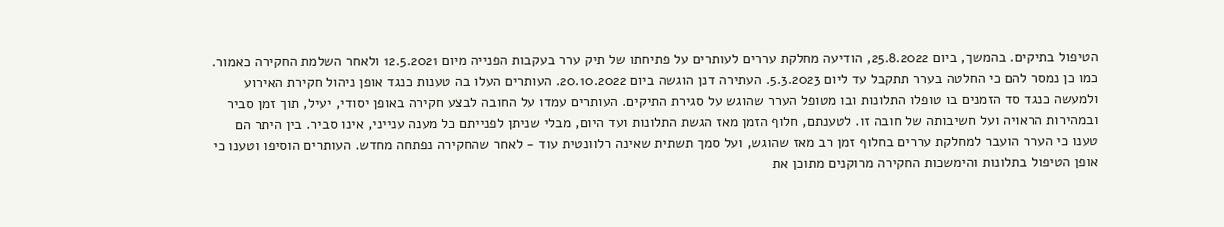הטיפול בתיקים. בהמשך, ביום 25.8.2022, הודיעה מחלקת עררים לעותרים על פתיחתו של תיק ערר בעקבות הפנייה מיום 12.5.2021 ולאחר השלמת החקירה כאמור. כמו כן נמסר להם כי החלטה בערר תתקבל עד ליום 5.3.2023. העתירה דנן הוגשה ביום 20.10.2022. העותרים העלו בה טענות כנגד אופן ניהול חקירת האירוע ולמעשה כנגד סד הזמנים בו טופלו התלונות ובו מטופל הערר שהוגש על סגירת התיקים. העותרים עמדו על החובה לבצע חקירה באופן יסודי, יעיל, תוך זמן סביר ובמהירות הראויה ועל חשיבותה של חובה זו. לטענתם, חלוף הזמן מאז הגשת התלונות ועד היום, מבלי שניתן לפנייתם כל מענה ענייני, אינו סביר. בין היתר הם טענו כי הערר הועבר למחלקת עררים בחלוף זמן רב מאז שהוגש, ועל סמך תשתית שאינה רלוונטית עוד - לאחר שהחקירה נפתחה מחדש. העותרים הוסיפו וטענו כי אופן הטיפול בתלונות והימשכות החקירה מרוקנים מתוכן את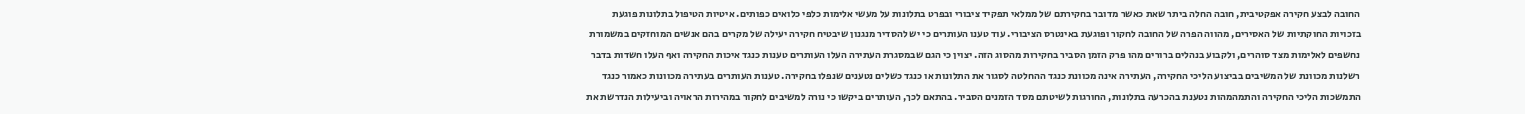החובה לבצע חקירה אפקטיבית, חובה החלה ביתר שאת כאשר מדובר בחקירתם של ממלאי תפקיד ציבורי ובפרט בתלונות על מעשי אלימות כלפי כלואים כפותים. איטיות הטיפול בתלונות פוגעת בזכויות החוקתיות של האסירים, מהווה הפרה של החובה לחקור ופוגעת באינטרס הציבורי. עוד טענו העותרים כי יש להסדיר מנגנון שיבטיח חקירה יעילה של מקרים בהם אנשים המוחזקים במשמורת נחשפים לאלימות מצד סוהרים, ולקבוע בנהלים ברורים מהו פרק הזמן הסביר בחקירות מהסוג הזה. יצוין כי הגם שבמסגרת העתירה העלו העותרים טענות כנגד איכות החקירה ואף העלו חשדות בדבר רשלנות מכוונת של המשיבים בביצוע הליכי החקירה, העתירה אינה מכוונת כנגד ההחלטה לסגור את התלונות או כנגד כשלים נטענים שנפלו בחקירה. טענות העותרים בעתירה מכוונות כאמור כנגד התמשכות הליכי החקירה והתמהמהות נטענת בהכרעה בתלונות, החורגות לשיטתם מסד הזמנים הסביר. בהתאם לכך, העותרים ביקשו כי נורה למשיבים לחקור במהירות הראויה וביעילות הנדרשת את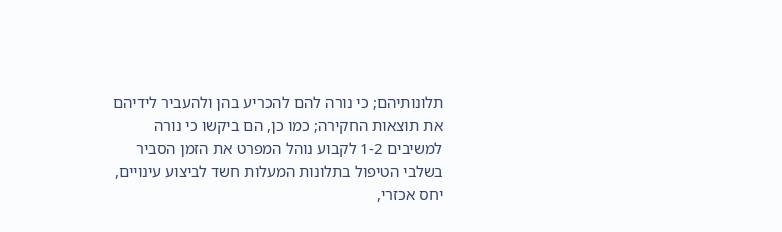תלונותיהם; כי נורה להם להכריע בהן ולהעביר לידיהם את תוצאות החקירה; כמו כן, הם ביקשו כי נורה למשיבים 1-2 לקבוע נוהל המפרט את הזמן הסביר בשלבי הטיפול בתלונות המעלות חשד לביצוע עינויים, יחס אכזרי,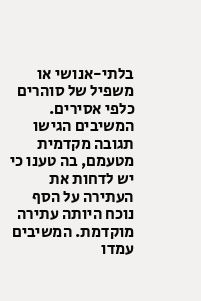בלתי-אנושי או משפיל של סוהרים כלפי אסירים. המשיבים הגישו תגובה מקדמית מטעמם, בה טענו כי יש לדחות את העתירה על הסף נוכח היותה עתירה מוקדמת. המשיבים עמדו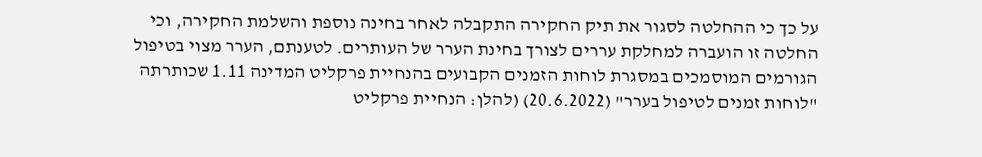על כך כי ההחלטה לסגור את תיק החקירה התקבלה לאחר בחינה נוספת והשלמת החקירה, וכי החלטה זו הועברה למחלקת עררים לצורך בחינת הערר של העותרים. לטענתם, הערר מצוי בטיפול הגורמים המוסמכים במסגרת לוחות הזמנים הקבועים בהנחיית פרקליט המדינה 1.11 שכותרתה "לוחות זמנים לטיפול בערר" (20.6.2022) (להלן: הנחיית פרקליט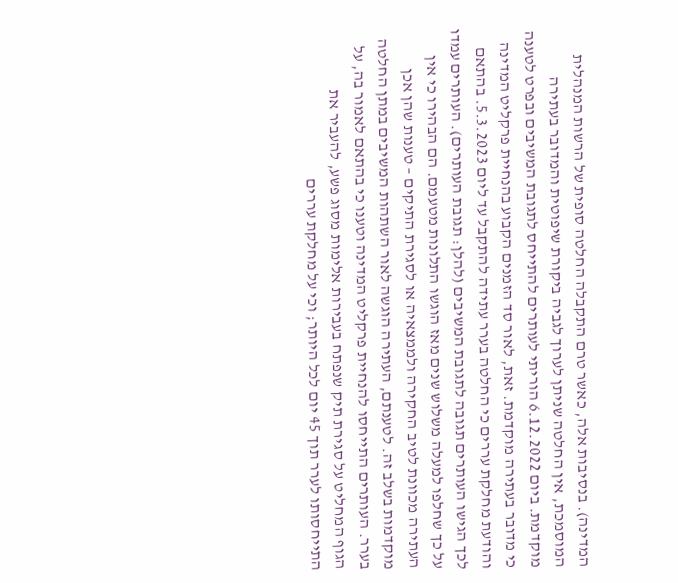המדינה). בנסיבות אלה, כאשר טרם התקבלה החלטה סופית של הרשות המנהלית המוסמכת, אין החלטה שניתן לערוך לגביה ביקורת שיפוטית והמדובר בעתירה מוקדמת. ביום 6.12.2022 הוריתי לעותרים להתייחס לתגובת המשיבים ובפרט לטענה כי מדובר בעתירה מוקדמת. זאת, לאור סד הזמנים הקבוע בהנחיית פרקליט המדינה והודעת מחלקת עררים כי החלטה בערר עתידה להתקבל עד ליום 5.3.2023. בהתאם לכך הגישו העותרים תגובה לתגובת המשיבים (להלן: תגובת העותרים). העותרים עמדו על כך שחלפו למעלה משלוש שנים מאז הוגשו התלונות מטעמם. הם הבהירו כי אין העתירה מכוונת לטיב החקירה ולממצאיה או לסגירת התיקים – טענות שהן אכן מוקדמות בשלב זה. לטענתם, העתירה הוגשה לאור השתהות המשיבים במתן החלטה בערר. העותרים התייחסו להנחיית פרקליט המדינה וטענו כי בהתאם לאמור בה, על הגוף המחליט על סגירת תיק שנפתח בעבירות אלימות מסוג פשע, להעביר את התייחסותו לערר תוך 45 יום לכל היותר; וכי על מחלקת עררים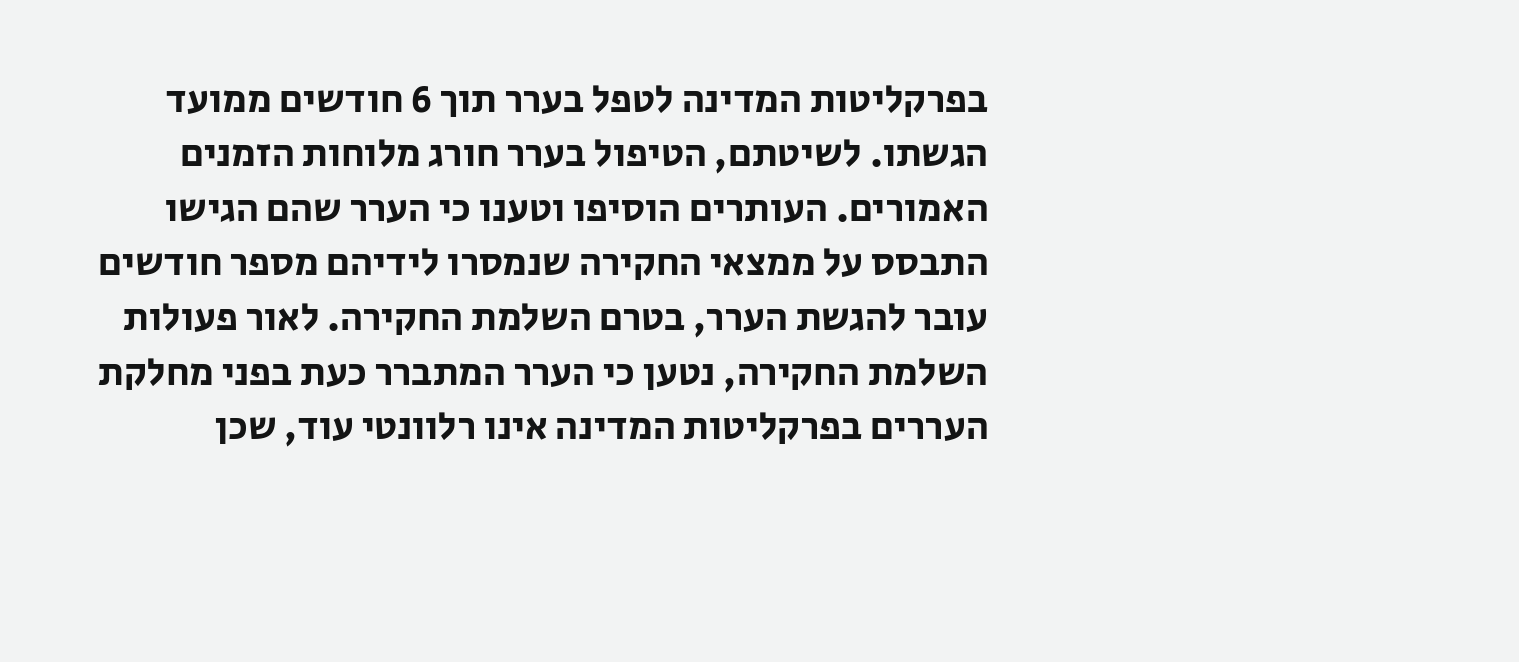בפרקליטות המדינה לטפל בערר תוך 6 חודשים ממועד הגשתו. לשיטתם, הטיפול בערר חורג מלוחות הזמנים האמורים. העותרים הוסיפו וטענו כי הערר שהם הגישו התבסס על ממצאי החקירה שנמסרו לידיהם מספר חודשים עובר להגשת הערר, בטרם השלמת החקירה. לאור פעולות השלמת החקירה, נטען כי הערר המתברר כעת בפני מחלקת העררים בפרקליטות המדינה אינו רלוונטי עוד, שכן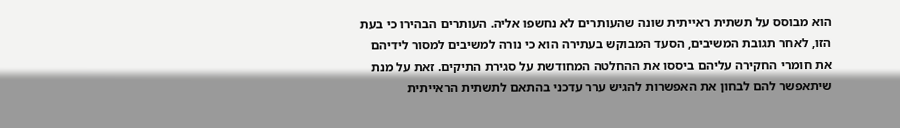הוא מבוסס על תשתית ראייתית שונה שהעותרים לא נחשפו אליה. העותרים הבהירו כי בעת הזו, לאחר תגובת המשיבים, הסעד המבוקש בעתירה הוא כי נורה למשיבים למסור לידיהם את חומרי החקירה עליהם ביססו את ההחלטה המחודשת על סגירת התיקים. זאת על מנת שיתאפשר להם לבחון את האפשרות להגיש ערר עדכני בהתאם לתשתית הראייתית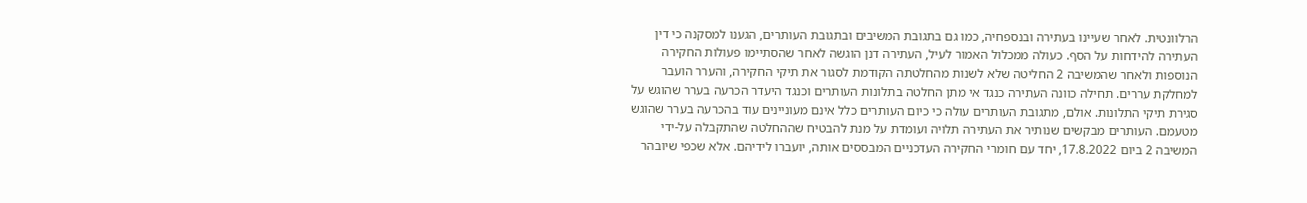הרלוונטית. לאחר שעיינו בעתירה ובנספחיה, כמו גם בתגובת המשיבים ובתגובת העותרים, הגענו למסקנה כי דין העתירה להידחות על הסף. כעולה ממכלול האמור לעיל, העתירה דנן הוגשה לאחר שהסתיימו פעולות החקירה הנוספות ולאחר שהמשיבה 2 החליטה שלא לשנות מהחלטתה הקודמת לסגור את תיקי החקירה, והערר הועבר למחלקת עררים. תחילה כוונה העתירה כנגד אי מתן החלטה בתלונות העותרים וכנגד היעדר הכרעה בערר שהוגש על סגירת תיקי התלונות. אולם, מתגובת העותרים עולה כי כיום העותרים כלל אינם מעוניינים עוד בהכרעה בערר שהוגש מטעמם. העותרים מבקשים שנותיר את העתירה תלויה ועומדת על מנת להבטיח שההחלטה שהתקבלה על-ידי המשיבה 2 ביום 17.8.2022, יחד עם חומרי החקירה העדכניים המבססים אותה, יועברו לידיהם. אלא שכפי שיובהר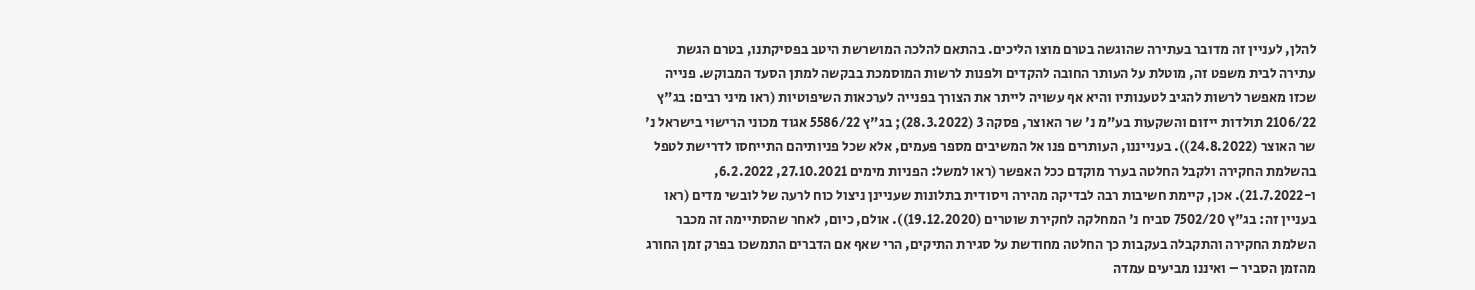להלן, לעניין זה מדובר בעתירה שהוגשה בטרם מוצו הליכים. בהתאם להלכה המושרשת היטב בפסיקתנו, בטרם הגשת עתירה לבית משפט זה, מוטלת על העותר החובה להקדים ולפנות לרשות המוסמכת בבקשה למתן הסעד המבוקש. פנייה שכזו מאפשר לרשות להגיב לטענותיו והיא אף עשויה לייתר את הצורך בפנייה לערכאות השיפוטיות (ראו מיני רבים: בג"ץ 2106/22 תולדות ייזום והשקעות בע"מ נ' שר האוצר, פסקה 3 (28.3.2022); בג"ץ 5586/22 אגוד מכוני הרישוי בישראל נ' שר האוצר (24.8.2022)). בענייננו, העותרים פנו אל המשיבים מספר פעמים, אלא שכל פניותיהם התייחסו לדרישת לטפל בהשלמת החקירה ולקבל החלטה בערר מוקדם ככל האפשר (ראו למשל: הפניות מימים 27.10.2021, 6.2.2022, ו-21.7.2022). אכן, קיימת חשיבות רבה לבדיקה מהירה ויסודית בתלונות שעניינן ניצול כוח לרעה של לובשי מדים (ראו בעניין זה: בג"ץ 7502/20 סביח נ' המחלקה לחקירת שוטרים (19.12.2020)). אולם, כיום, לאחר שהסתיימה זה מכבר השלמת החקירה והתקבלה בעקבות כך החלטה מחודשת על סגירת התיקים, הרי שאף אם הדברים התמשכו בפרק זמן החורג מהזמן הסביר – ואיננו מביעים עמדה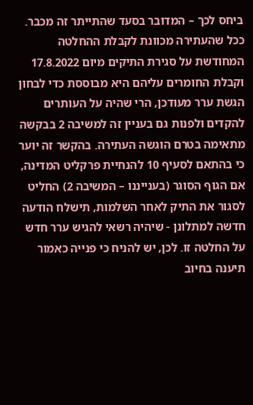ביחס לכך – המדובר בסעד שהתייתר זה מכבר. ככל שהעתירה מכוונת לקבלת ההחלטה המחודשת על סגירת התיקים מיום 17.8.2022 וקבלת החומרים עליהם היא מבוססת כדי לבחון הגשת ערר מעודכן, הרי שהיה על העותרים להקדים ולפנות גם בעניין זה למשיבה 2 בבקשה מתאימה בטרם הוגשה העתירה. בהקשר זה יוער כי בהתאם לסעיף 10 להנחיית פרקליט המדינה, אם הגוף הסוגר (בענייננו – המשיבה 2) החליט לסגור את התיק לאחר השלמות, תישלח הודעה חדשה למתלונן - שיהיה רשאי להגיש ערר חדש על החלטה זו. לכן, יש להניח כי פנייה כאמור תיענה בחיוב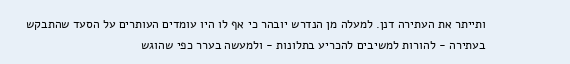ותייתר את העתירה דנן. למעלה מן הנדרש יובהר כי אף לו היו עומדים העותרים על הסעד שהתבקש בעתירה - להורות למשיבים להכריע בתלונות - ולמעשה בערר כפי שהוגש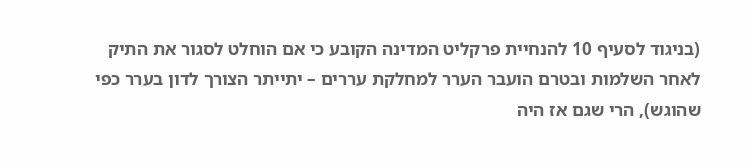(בניגוד לסעיף 10 להנחיית פרקליט המדינה הקובע כי אם הוחלט לסגור את התיק לאחר השלמות ובטרם הועבר הערר למחלקת עררים – יתייתר הצורך לדון בערר כפי שהוגש), הרי שגם אז היה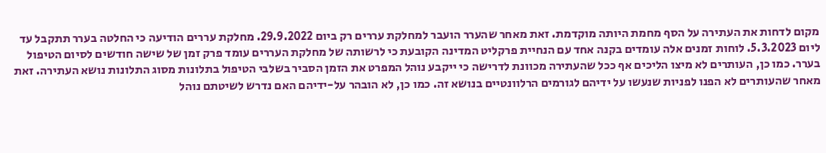מקום לדחות את העתירה על הסף מחמת היותה מוקדמת. זאת מאחר שהערר הועבר למחלקת עררים רק ביום 29.9.2022. מחלקת עררים הודיעה כי החלטה בערר תתקבל עד ליום 5.3.2023. לוחות זמנים אלה עומדים בקנה אחד עם הנחיית פרקליט המדינה הקובעת כי לרשותה של מחלקת העררים עומד פרק זמן של שישה חודשים לסיום הטיפול בערר. כמו כן, העותרים לא מיצו הליכים אף ככל שהעתירה מכוונת לדרישה כי ייקבע נוהל המפרט את הזמן הסביר בשלבי הטיפול בתלונות מסוג התלונות נושא העתירה. זאת מאחר שהעותרים לא הפנו לפניות שנעשו על ידיהם לגורמים הרלוונטיים בנושא זה. כמו כן, לא הובהר על-ידיהם האם נדרש לשיטתם נוהל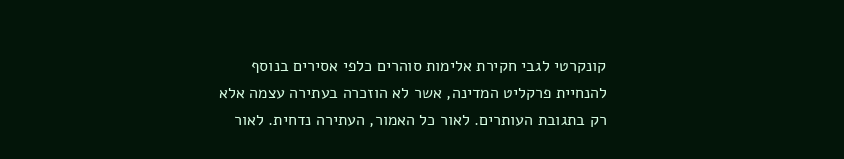קונקרטי לגבי חקירת אלימות סוהרים כלפי אסירים בנוסף להנחיית פרקליט המדינה, אשר לא הוזכרה בעתירה עצמה אלא רק בתגובת העותרים. לאור כל האמור, העתירה נדחית. לאור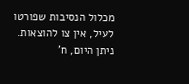מכלול הנסיבות שפורטו לעיל, אין צו להוצאות. ניתן היום, ח'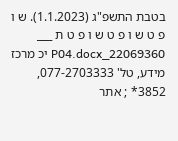בטבת התשפ"ג (1.1.2023). ש ו פ ט ש ו פ ט ש ו פ ט ת ___ 22069360_P04.docx יכ מרכז מידע, טל' 077-2703333, 3852* ; אתר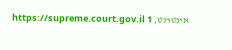אינטרנט, https://supreme.court.gov.il 1